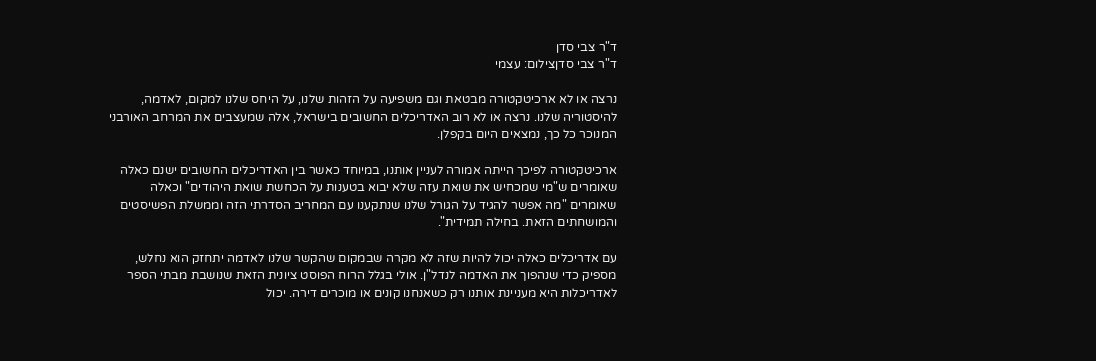ד"ר צבי סדן
ד"ר צבי סדןצילום: עצמי

נרצה או לא ארכיטקטורה מבטאת וגם משפיעה על הזהות שלנו, על היחס שלנו למקום, לאדמה, להיסטוריה שלנו. נרצה או לא רוב האדריכלים החשובים בישראל, אלה שמעצבים את המרחב האורבני המנוכר כל כך, נמצאים היום בקפלן.

ארכיטקטורה לפיכך הייתה אמורה לעניין אותנו, במיוחד כאשר בין האדריכלים החשובים ישנם כאלה שאומרים ש"מי שמכחיש את שואת עזה שלא יבוא בטענות על הכחשת שואת היהודים" וכאלה שאומרים "מה אפשר להגיד על הגורל שלנו שנתקענו עם המחריב הסדרתי הזה וממשלת הפשיסטים והמושחתים הזאת. בחילה תמידית".

עם אדריכלים כאלה יכול להיות שזה לא מקרה שבמקום שהקשר שלנו לאדמה יתחזק הוא נחלש, מספיק כדי שנהפוך את האדמה לנדל"ן. אולי בגלל הרוח הפוסט ציונית הזאת שנושבת מבתי הספר לאדריכלות היא מעניינת אותנו רק כשאנחנו קונים או מוכרים דירה. יכול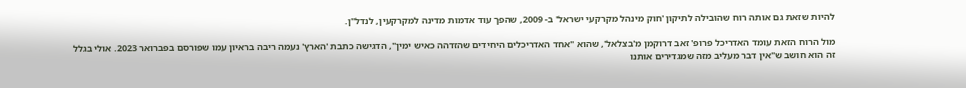להיות שזאת גם אותה רוח שהובילה לתיקון 'חוק מינהל מקרקעי ישראל' ב- 2009, שהפך עוד אדמות מדינה למקרקעין, לנדל"ן.

מול הרוח הזאת עומד האדריכל פרופ' זאב דרוקמן מ'בצלאל', שהוא "אחד האדריכלים היחידים שהזדהה כאיש ימין", הדגישה כתבת 'הארץ' נעמה ריבה בראיון עמו שפורסם בפברואר 2023. אולי בגלל זה הוא חושב ש"אין דבר מעליב מזה שמגדירים אותנו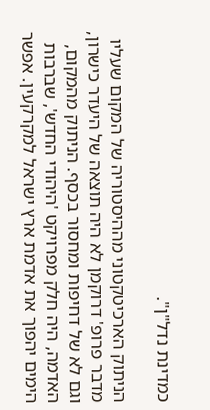כמדינת נדל"ן".

הניתוק הארכיטקטוני מההיסטוריה של המקום שעליו מדבר פרופ' דרוקמן לא היה תוצאה של היעדר כישרון, וגם לא של דחיפות ומחסור בכסף. הניתוק מהמקום, האדמה, היה חלק מפרויקט 'היהודי החדש', שברבות הימים יהפוך את אדמת ארץ ישראל למקרקעין. אפשר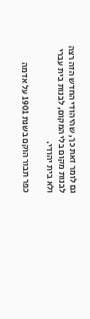גם לומר זאת כך, שהיהודי החדש הזה רצה לבנות מקום בלי המקום, לבנות בית עברי ולא בית יהודי.

כפר תבור הוקם בשנת 1901 על אדמה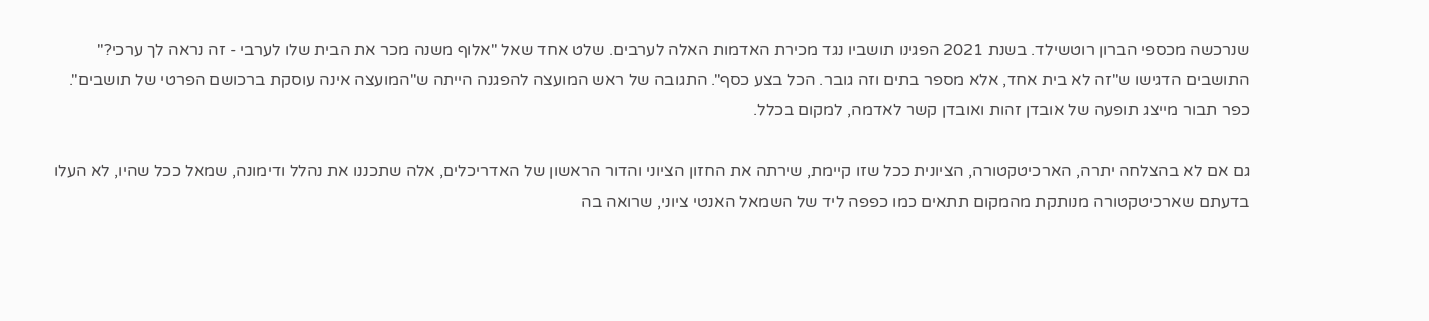שנרכשה מכספי הברון רוטשילד. בשנת 2021 הפגינו תושביו נגד מכירת האדמות האלה לערבים. שלט אחד שאל "אלוף משנה מכר את הבית שלו לערבי - זה נראה לך ערכי?" התושבים הדגישו ש"זה לא בית אחד, אלא מספר בתים וזה גובר. הכל בצע כסף". התגובה של ראש המועצה להפגנה הייתה ש"המועצה אינה עוסקת ברכושם הפרטי של תושבים". כפר תבור מייצג תופעה של אובדן זהות ואובדן קשר לאדמה, למקום בכלל.

גם אם לא בהצלחה יתרה, הארכיטקטורה, הציונית ככל שזו קיימת, שירתה את החזון הציוני והדור הראשון של האדריכלים, אלה שתכננו את נהלל ודימונה, שמאל ככל שהיו, לא העלו בדעתם שארכיטקטורה מנותקת מהמקום תתאים כמו כפפה ליד של השמאל האנטי ציוני, שרואה בה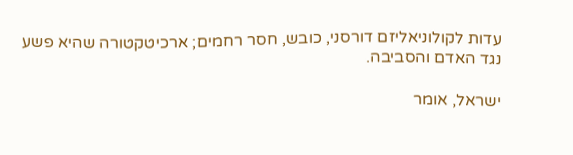עדות לקולוניאליזם דורסני, כובש, חסר רחמים; ארכיטקטורה שהיא פשע נגד האדם והסביבה.

ישראל, אומר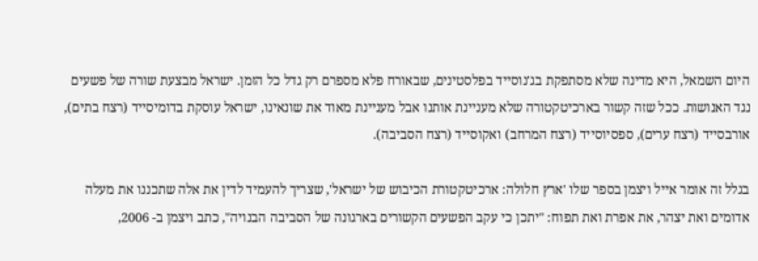היום השמאל, היא מדינה שלא מסתפקת בג'נוסייד בפלסטינים, שבאורח פלא מספרם רק גדל כל הזמן. ישראל מבצעת שורה של פשעים נגד האנושות. ככל שזה קשור בארכיטקטורה שלא מעניינת אותנו אבל מעניינת מאוד את שונאינו, ישראל עוסקת בדומיסייד (רצח בתים), אורבסייד (רצח ערים), ספסיוסייד (רצח המרחב) ואקוסייד (רצח הסביבה).

בגלל זה אומר אייל ויצמן בספר שלו 'ארץ חלולה: ארכיטקטורת הכיבוש של ישראל', שצריך להעמיד לדין את אלה שתכננו את מעלה אדומים ואת יצהר, את אפרת ואת תפוח: "יתכן כי עקב הפשעים הקשורים בארגונה של הסביבה הבנויה", כתב ויצמן ב- 2006,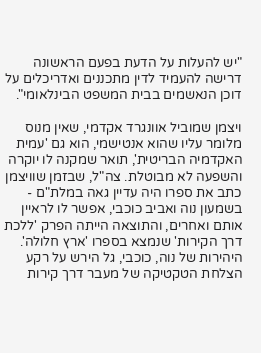"יש להעלות על הדעת בפעם הראשונה דרישה להעמיד לדין מתכננים ואדריכלים על דוכן הנאשמים בבית המשפט הבינלאומי".

ויצמן שמוביל אוונגרד אקדמי, שאין מנוס מלומר עליו שהוא אנטישמי, הוא גם 'עמית האקדמיה הבריטית', תואר שמקנה לו יוקרה והשפעה לא מבוטלת. צה"ל, שבזמן שוויצמן כתב את ספרו היה עדיין גאה במלת"ם - בשמעון נוה ואביב כוכבי, אפשר לו לראיין אותם ואחרים, והתוצאה הייתה הפרק 'ללכת דרך הקירות' שנמצא בספרו 'ארץ חלולה'. היהירות של נוה, כוכבי, גל הירש על רקע הצלחת הטקטיקה של מעבר דרך קירות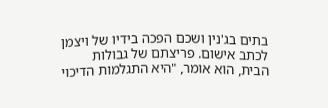בתים בג'נין ושכם הפכה בידיו של ויצמן לכתב אישום. פריצתם של גבולות הבית, הוא אומר, "היא התגלמות הדיכוי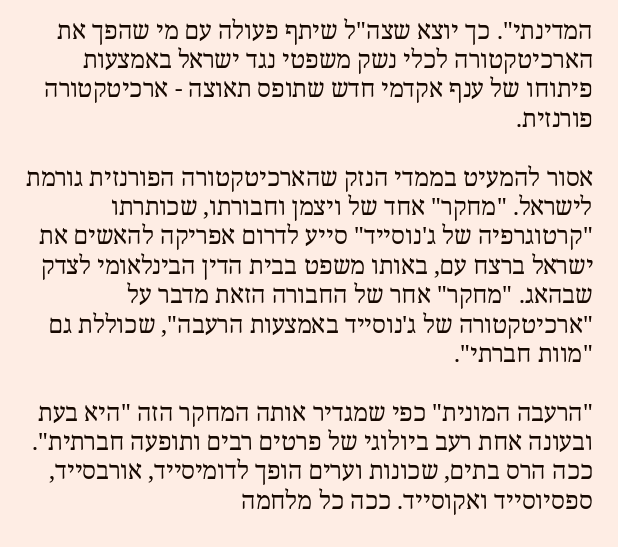המדינתי". כך יוצא שצה"ל שיתף פעולה עם מי שהפך את הארכיטקטורה לכלי נשק משפטי נגד ישראל באמצעות פיתוחו של ענף אקדמי חדש שתופס תאוצה - ארכיטקטורה פורנזית.

אסור להמעיט בממדי הנזק שהארכיטקטורה הפורנזית גורמת לישראל. "מחקר" אחד של ויצמן וחבורתו, שכותרתו "קרטוגרפיה של ג'נוסייד" סייע לדרום אפריקה להאשים את ישראל ברצח עם, באותו משפט בבית הדין הבינלאומי לצדק שבהאג. "מחקר" אחר של החבורה הזאת מדבר על "ארכיטקטורה של ג'נוסייד באמצעות הרעבה", שכוללת גם "מוות חברתי".

"הרעבה המונית" כפי שמגדיר אותה המחקר הזה "היא בעת ובעונה אחת רעב ביולוגי של פרטים רבים ותופעה חברתית". ככה הרס בתים, שכונות וערים הופך לדומיסייד, אורבסייד, ספסיוסייד ואקוסייד. ככה כל מלחמה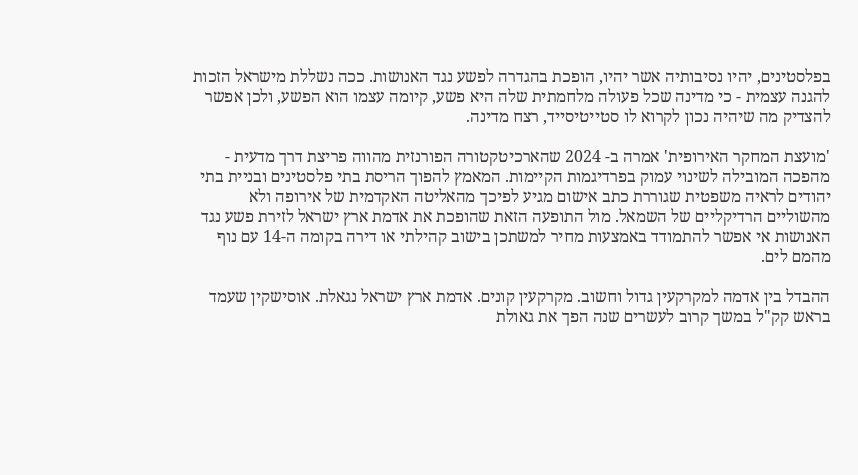בפלסטינים, יהיו נסיבותיה אשר יהיו, הופכת בהגדרה לפשע נגד האנושות. ככה נשללת מישראל הזכות להגנה עצמית - כי מדינה שכל פעולה מלחמתית שלה היא פשע, קיומה עצמו הוא הפשע, ולכן אפשר להצדיק מה שיהיה נכון לקרוא לו סטייטיסייד, רצח מדינה.

'מועצת המחקר האירופית' אמרה ב- 2024 שהארכיטקטורה הפורנזית מהווה פריצת דרך מדעית - מהפכה המובילה לשינוי עמוק בפרדיגמות הקיימות. המאמץ להפוך הריסת בתי פלסטינים ובניית בתי יהודים לראיה משפטית שגוררת כתב אישום מגיע לפיכך מהאליטה האקדמית של אירופה ולא מהשוליים הרדיקליים של השמאל. מול התופעה הזאת שהופכת את אדמת ארץ ישראל לזירת פשע נגד האנושות אי אפשר להתמודד באמצעות מחיר למשתכן בישוב קהילתי או דירה בקומה ה-14 עם נוף מהמם לים.

ההבדל בין אדמה למקרקעין גדול וחשוב. מקרקעין קונים. אדמת ארץ ישראל נגאלת. אוסישקין שעמד בראש קק"ל במשך קרוב לעשרים שנה הפך את גאולת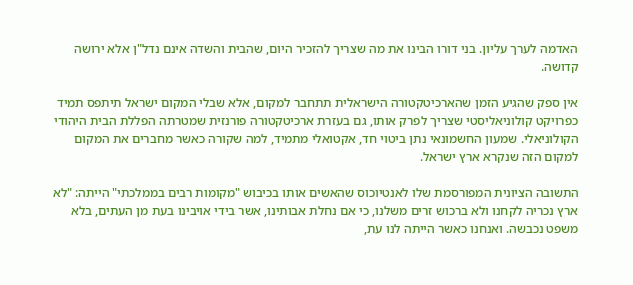האדמה לערך עליון. בני דורו הבינו את מה שצריך להזכיר היום, שהבית והשדה אינם נדל"ן אלא ירושה קדושה.

אין ספק שהגיע הזמן שהארכיטקטורה הישראלית תתחבר למקום, אלא שבלי המקום ישראל תיתפס תמיד כפרויקט קולוניאליסטי שצריך לפרק אותו, גם בעזרת ארכיטקטורה פורנזית שמטרתה הפללת הבית היהודי הקולוניאלי. שמעון החשמונאי נתן ביטוי חד, אקטואלי מתמיד, למה שקורה כאשר מחברים את המקום למקום הזה שנקרא ארץ ישראל.

התשובה הציונית המפורסמת שלו לאנטיוכוס שהאשים אותו בכיבוש "מקומות רבים בממלכתי" הייתה: "לא ארץ נכריה לקחנו ולא ברכוש זרים משלנו, כי אם נחלת אבותינו, אשר בידי אויבינו בעת מן העתים, בלא משפט נכבשה. ואנחנו כאשר הייתה לנו עת,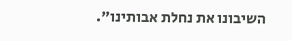השיבונו את נחלת אבותינו".